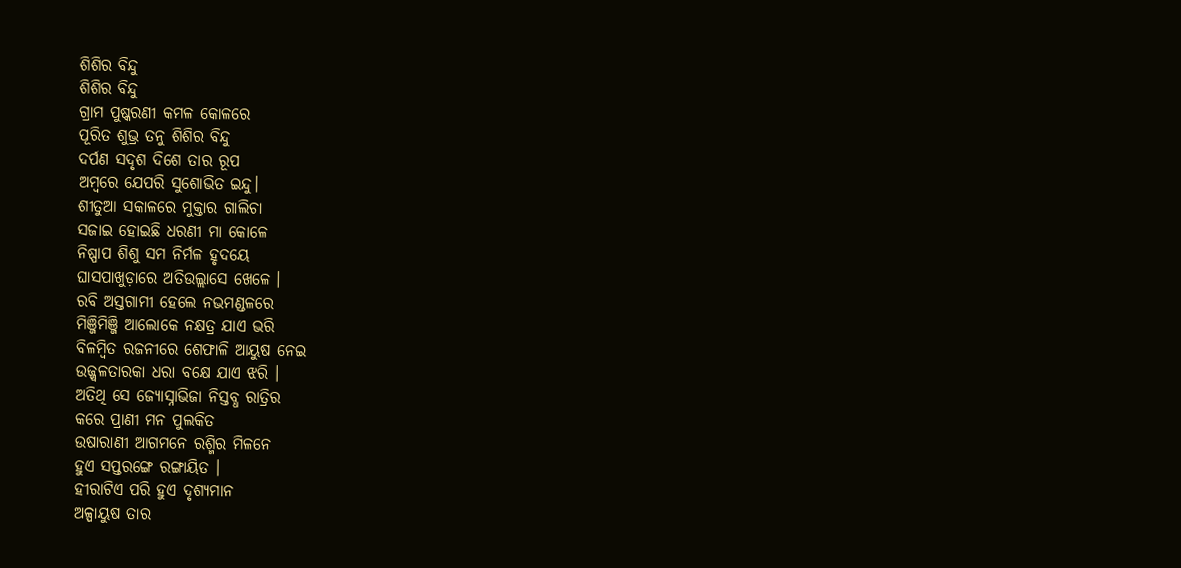ଶିଶିର ବିନ୍ଦୁ
ଶିଶିର ବିନ୍ଦୁ
ଗ୍ରାମ ପୁଷ୍କରଣୀ କମଳ କୋଳରେ
ପୂରିତ ଶୁଭ୍ର ତନୁ ଶିଶିର ବିନ୍ଦୁ
ଦର୍ପଣ ସଦୃଶ ଦିଶେ ତାର ରୂପ
ଅମ୍ବରେ ଯେପରି ସୁଶୋଭିତ ଇନ୍ଦୁ।
ଶୀତୁଆ ସକାଳରେ ମୁକ୍ତାର ଗାଲିଚା
ସଜାଇ ହୋଇଛି ଧରଣୀ ମା କୋଳେ
ନିଷ୍ପାପ ଶିଶୁ ସମ ନିର୍ମଳ ହୃଦୟେ
ଘାସପାଖୁଡ଼ାରେ ଅତିଉଲ୍ଲାସେ ଖେଳେ ।
ରବି ଅସ୍ତଗାମୀ ହେଲେ ନଭମଣ୍ଡଳରେ
ମିଞ୍ଜିମିଞ୍ଜି ଆଲୋକେ ନକ୍ଷତ୍ର ଯାଏ ଭରି
ବିଳମ୍ବିତ ରଜନୀରେ ଶେଫାଳି ଆୟୁଷ ନେଇ
ଉଜ୍ଜ୍ବଳତାରକା ଧରା ବକ୍ଷେ ଯାଏ ଝରି ।
ଅତିଥି ସେ ଜ୍ୟୋସ୍ନାଭିଜା ନିସ୍ତବ୍ଧ ରାତ୍ରିର
କରେ ପ୍ରାଣୀ ମନ ପୁଲକିତ
ଉଷାରାଣୀ ଆଗମନେ ରଶ୍ମିର ମିଳନେ
ହୁଏ ସପ୍ତରଙ୍ଗେ ରଙ୍ଗାୟିତ ।
ହୀରାଟିଏ ପରି ହୁଏ ଦୃଶ୍ୟମାନ
ଅଳ୍ପାୟୁଷ ତାର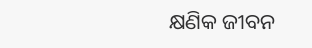କ୍ଷଣିକ ଜୀବନ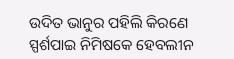ଉଦିତ ଭାନୁର ପହିଲି କିରଣେ
ସ୍ପର୍ଶପାଇ ନିମିଷକେ ହେବଲୀନ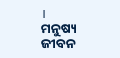।
ମନୁଷ୍ୟ ଜୀବନ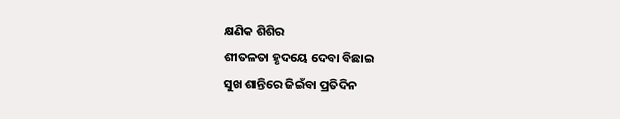କ୍ଷଣିକ ଶିଶିର
ଶୀତଳତା ହୃଦୟେ ଦେବା ବିଛାଇ
ସୁଖ ଶାନ୍ତିରେ ଜିଇଁବା ପ୍ରତିଦିନ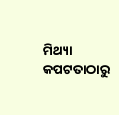ମିଥ୍ୟା କପଟତାଠାରୁ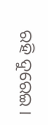ରହି ଦୁରେଇ ।